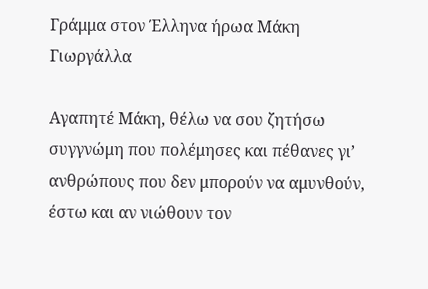Γράμμα στον Έλληνα ήρωα Μάκη Γιωργάλλα

Αγαπητέ Μάκη, θέλω να σου ζητήσω συγγνώμη που πολέμησες και πέθανες γι’ ανθρώπους που δεν μπορούν να αμυνθούν, έστω και αν νιώθουν τον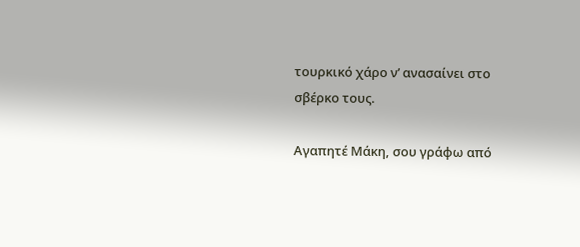τουρκικό χάρο ν’ ανασαίνει στο σβέρκο τους.

Αγαπητέ Μάκη, σου γράφω από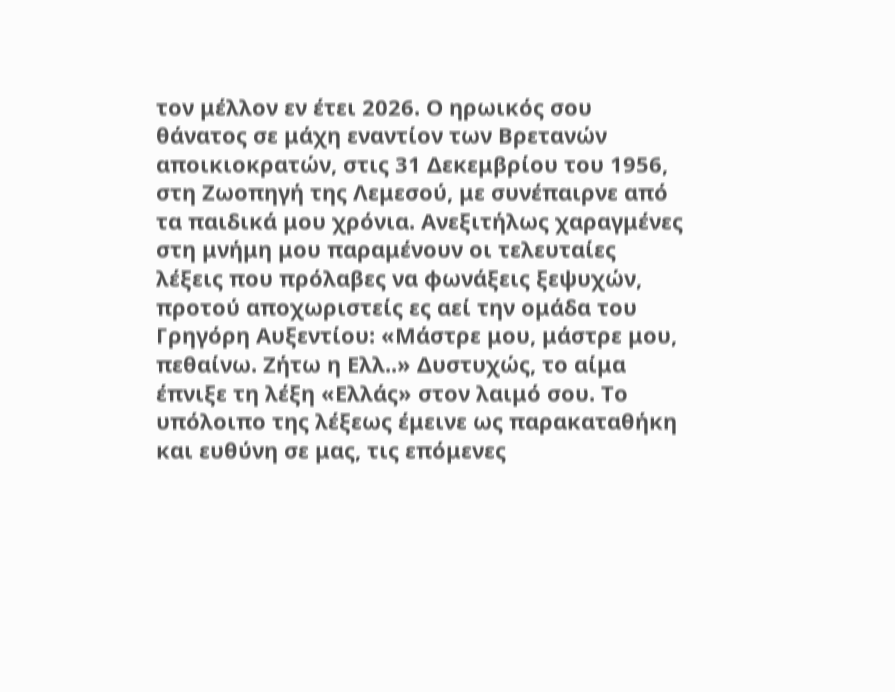τον μέλλον εν έτει 2026. Ο ηρωικός σου θάνατος σε μάχη εναντίον των Βρετανών αποικιοκρατών, στις 31 Δεκεμβρίου του 1956, στη Ζωοπηγή της Λεμεσού, με συνέπαιρνε από τα παιδικά μου χρόνια. Ανεξιτήλως χαραγμένες στη μνήμη μου παραμένουν οι τελευταίες λέξεις που πρόλαβες να φωνάξεις ξεψυχών, προτού αποχωριστείς ες αεί την ομάδα του Γρηγόρη Αυξεντίου: «Μάστρε μου, μάστρε μου, πεθαίνω. Ζήτω η Ελλ..» Δυστυχώς, το αίμα έπνιξε τη λέξη «Ελλάς» στον λαιμό σου. Το υπόλοιπο της λέξεως έμεινε ως παρακαταθήκη και ευθύνη σε μας, τις επόμενες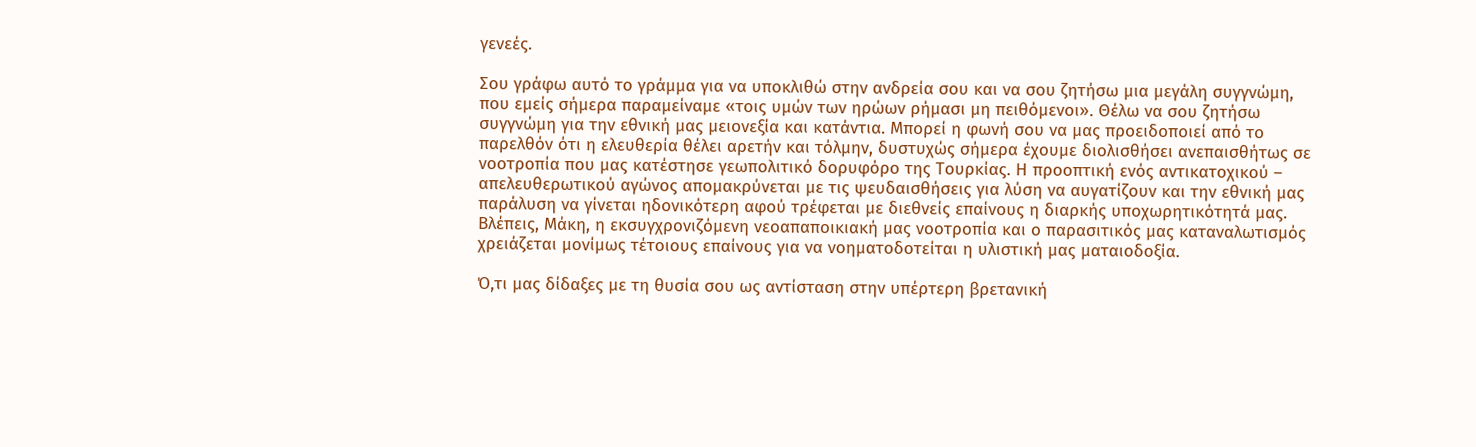γενεές.

Σου γράφω αυτό το γράμμα για να υποκλιθώ στην ανδρεία σου και να σου ζητήσω μια μεγάλη συγγνώμη, που εμείς σήμερα παραμείναμε «τοις υμών των ηρώων ρήμασι μη πειθόμενοι». Θέλω να σου ζητήσω συγγνώμη για την εθνική μας μειονεξία και κατάντια. Μπορεί η φωνή σου να μας προειδοποιεί από το παρελθόν ότι η ελευθερία θέλει αρετήν και τόλμην, δυστυχώς σήμερα έχουμε διολισθήσει ανεπαισθήτως σε νοοτροπία που μας κατέστησε γεωπολιτικό δορυφόρο της Τουρκίας. Η προοπτική ενός αντικατοχικού – απελευθερωτικού αγώνος απομακρύνεται με τις ψευδαισθήσεις για λύση να αυγατίζουν και την εθνική μας παράλυση να γίνεται ηδονικότερη αφού τρέφεται με διεθνείς επαίνους η διαρκής υποχωρητικότητά μας. Βλέπεις, Μάκη, η εκσυγχρονιζόμενη νεοαπαποικιακή μας νοοτροπία και ο παρασιτικός μας καταναλωτισμός χρειάζεται μονίμως τέτοιους επαίνους για να νοηματοδοτείται η υλιστική μας ματαιοδοξία.

Ό,τι μας δίδαξες με τη θυσία σου ως αντίσταση στην υπέρτερη βρετανική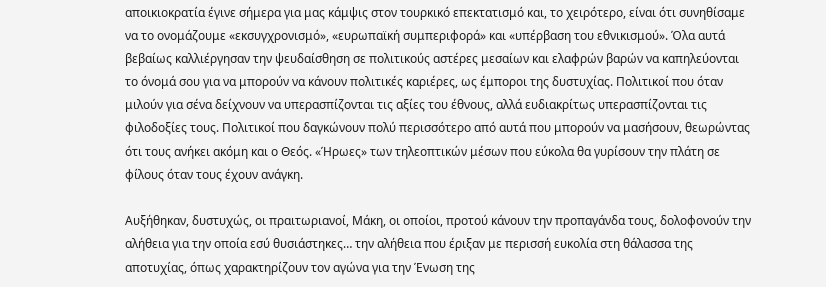αποικιοκρατία έγινε σήμερα για μας κάμψις στον τουρκικό επεκτατισμό και, το χειρότερο, είναι ότι συνηθίσαμε να το ονομάζουμε «εκσυγχρονισμό», «ευρωπαϊκή συμπεριφορά» και «υπέρβαση του εθνικισμού». Όλα αυτά βεβαίως καλλιέργησαν την ψευδαίσθηση σε πολιτικούς αστέρες μεσαίων και ελαφρών βαρών να καπηλεύονται το όνομά σου για να μπορούν να κάνουν πολιτικές καριέρες, ως έμποροι της δυστυχίας. Πολιτικοί που όταν μιλούν για σένα δείχνουν να υπερασπίζονται τις αξίες του έθνους, αλλά ευδιακρίτως υπερασπίζονται τις φιλοδοξίες τους. Πολιτικοί που δαγκώνουν πολύ περισσότερο από αυτά που μπορούν να μασήσουν, θεωρώντας ότι τους ανήκει ακόμη και ο Θεός. «Ήρωες» των τηλεοπτικών μέσων που εύκολα θα γυρίσουν την πλάτη σε φίλους όταν τους έχουν ανάγκη.

Αυξήθηκαν, δυστυχώς, οι πραιτωριανοί, Μάκη, οι οποίοι, προτού κάνουν την προπαγάνδα τους, δολοφονούν την αλήθεια για την οποία εσύ θυσιάστηκες… την αλήθεια που έριξαν με περισσή ευκολία στη θάλασσα της αποτυχίας, όπως χαρακτηρίζουν τον αγώνα για την Ένωση της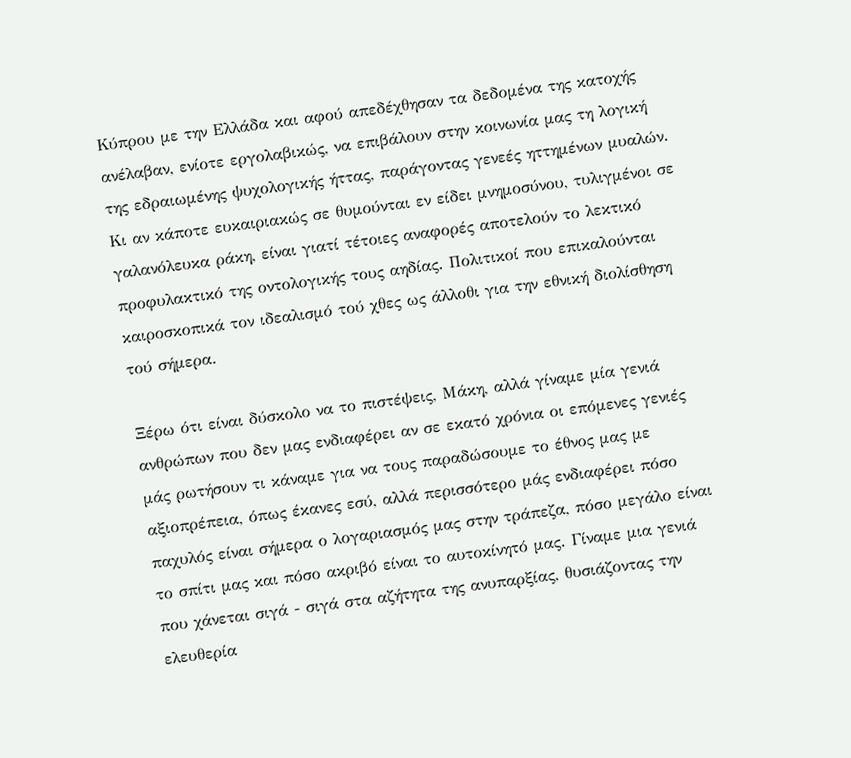Κύπρου με την Ελλάδα και αφού απεδέχθησαν τα δεδομένα της κατοχής ανέλαβαν, ενίοτε εργολαβικώς, να επιβάλουν στην κοινωνία μας τη λογική της εδραιωμένης ψυχολογικής ήττας, παράγοντας γενεές ηττημένων μυαλών. Κι αν κάποτε ευκαιριακώς σε θυμούνται εν είδει μνημοσύνου, τυλιγμένοι σε γαλανόλευκα ράκη, είναι γιατί τέτοιες αναφορές αποτελούν το λεκτικό προφυλακτικό της οντολογικής τους αηδίας. Πολιτικοί που επικαλούνται καιροσκοπικά τον ιδεαλισμό τού χθες ως άλλοθι για την εθνική διολίσθηση τού σήμερα.

Ξέρω ότι είναι δύσκολο να το πιστέψεις, Μάκη, αλλά γίναμε μία γενιά ανθρώπων που δεν μας ενδιαφέρει αν σε εκατό χρόνια οι επόμενες γενιές μάς ρωτήσουν τι κάναμε για να τους παραδώσουμε το έθνος μας με αξιοπρέπεια, όπως έκανες εσύ, αλλά περισσότερο μάς ενδιαφέρει πόσο παχυλός είναι σήμερα ο λογαριασμός μας στην τράπεζα, πόσο μεγάλο είναι το σπίτι μας και πόσο ακριβό είναι το αυτοκίνητό μας. Γίναμε μια γενιά που χάνεται σιγά - σιγά στα αζήτητα της ανυπαρξίας, θυσιάζοντας την ελευθερία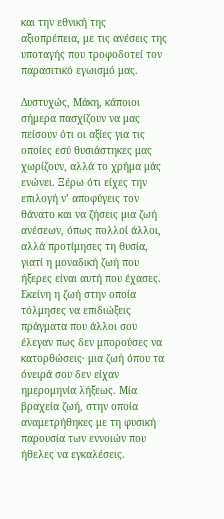και την εθνική της αξιοπρέπεια, με τις ανέσεις της υποταγής που τροφοδοτεί τον παρασιτικό εγωισμό μας.

Δυστυχώς, Μάκη, κάποιοι σήμερα πασχίζουν να μας πείσουν ότι οι αξίες για τις οποίες εσύ θυσιάστηκες μας χωρίζουν, αλλά το χρήμα μάς ενώνει. Ξέρω ότι είχες την επιλογή ν’ αποφύγεις τον θάνατο και να ζήσεις μια ζωή ανέσεων, όπως πολλοί άλλοι, αλλά προτίμησες τη θυσία, γιατί η μοναδική ζωή που ήξερες είναι αυτή που έχασες. Εκείνη η ζωή στην οποία τόλμησες να επιδιώξεις πράγματα που άλλοι σου έλεγαν πως δεν μπορούσες να κατορθώσεις· μια ζωή όπου τα όνειρά σου δεν είχαν ημερομηνία λήξεως. Μία βραχεία ζωή, στην οποία αναμετρήθηκες με τη φυσική παρουσία των εννοιών που ήθελες να εγκαλέσεις.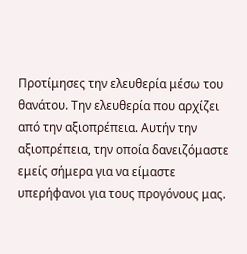Προτίμησες την ελευθερία μέσω του θανάτου. Την ελευθερία που αρχίζει από την αξιοπρέπεια. Αυτήν την αξιοπρέπεια, την οποία δανειζόμαστε εμείς σήμερα για να είμαστε υπερήφανοι για τους προγόνους μας.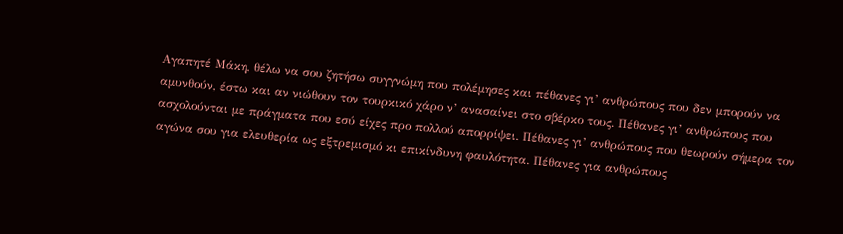Αγαπητέ Μάκη, θέλω να σου ζητήσω συγγνώμη που πολέμησες και πέθανες γι’ ανθρώπους που δεν μπορούν να αμυνθούν, έστω και αν νιώθουν τον τουρκικό χάρο ν’ ανασαίνει στο σβέρκο τους. Πέθανες γι’ ανθρώπους που ασχολούνται με πράγματα που εσύ είχες προ πολλού απορρίψει. Πέθανες γι’ ανθρώπους που θεωρούν σήμερα τον αγώνα σου για ελευθερία ως εξτρεμισμό κι επικίνδυνη φαυλότητα. Πέθανες για ανθρώπους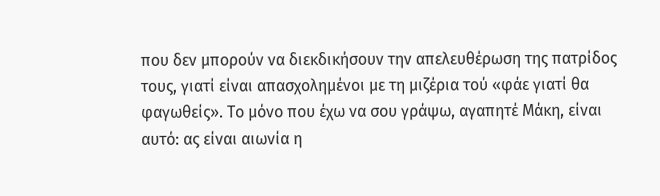που δεν μπορούν να διεκδικήσουν την απελευθέρωση της πατρίδος τους, γιατί είναι απασχολημένοι με τη μιζέρια τού «φάε γιατί θα φαγωθείς». Το μόνο που έχω να σου γράψω, αγαπητέ Μάκη, είναι αυτό: ας είναι αιωνία η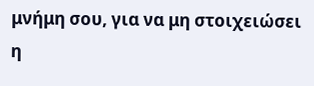μνήμη σου, για να μη στοιχειώσει η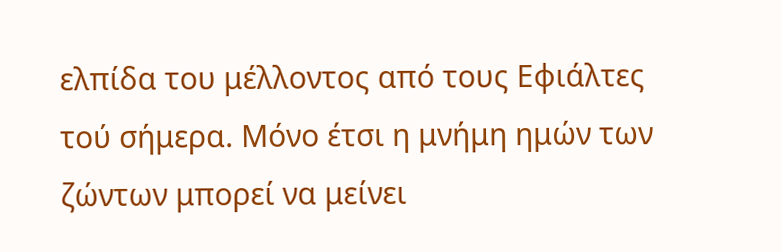ελπίδα του μέλλοντος από τους Εφιάλτες τού σήμερα. Μόνο έτσι η μνήμη ημών των ζώντων μπορεί να μείνει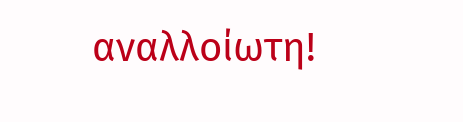αναλλοίωτη!